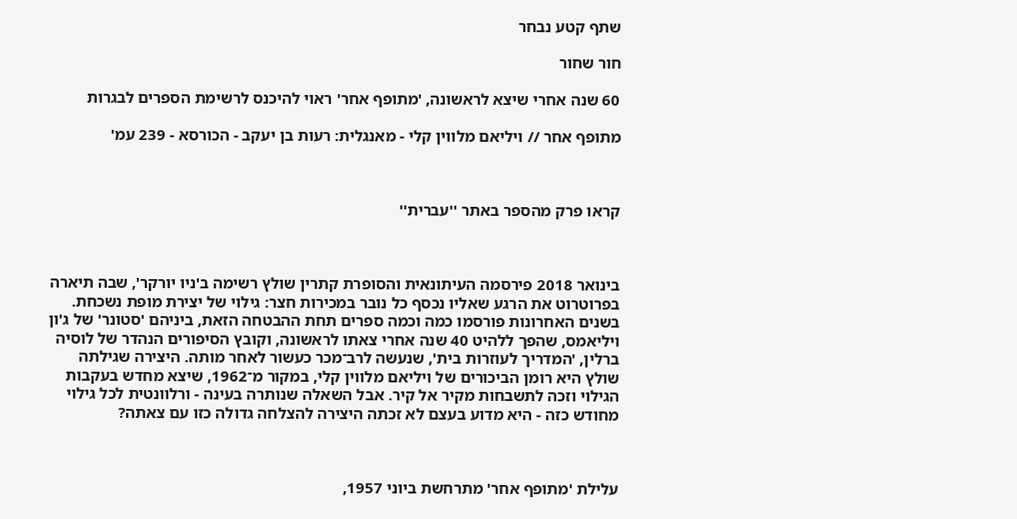שתף קטע נבחר

חור שחור

60 שנה אחרי שיצא לראשונה, 'מתופף אחר' ראוי להיכנס לרשימת הספרים לבגרות

מתופף אחר // ויליאם מלווין קלי - מאנגלית: רעות בן יעקב - הכורסא - 239 עמ'



קראו פרק מהספר באתר ''עברית''



בינואר 2018 פירסמה העיתונאית והסופרת קתרין שולץ רשימה ב'ניו יורקר', שבה תיארה בפרוטרוט את הרגע שאליו נכסף כל נובר במכירות חצר: גילוי של יצירת מופת נשכחת. בשנים האחרונות פורסמו כמה וכמה ספרים תחת ההבטחה הזאת, ביניהם 'סטונר' של ג'ון ויליאמס, שהפך ללהיט 40 שנה אחרי צאתו לראשונה, וקובץ הסיפורים הנהדר של לוסיה ברלין, 'המדריך לעוזרות בית', שנעשה לרב־מכר כעשור לאחר מותה. היצירה שגילתה שולץ היא רומן הביכורים של ויליאם מלווין קלי, במקור מ־1962, שיצא מחדש בעקבות הגילוי וזכה לתשבחות מקיר אל קיר. אבל השאלה שנותרה בעינה - ורלוונטית לכל גילוי מחודש כזה - היא מדוע בעצם לא זכתה היצירה להצלחה גדולה כזו עם צאתה?



עלילת 'מתופף אחר' מתרחשת ביוני 1957,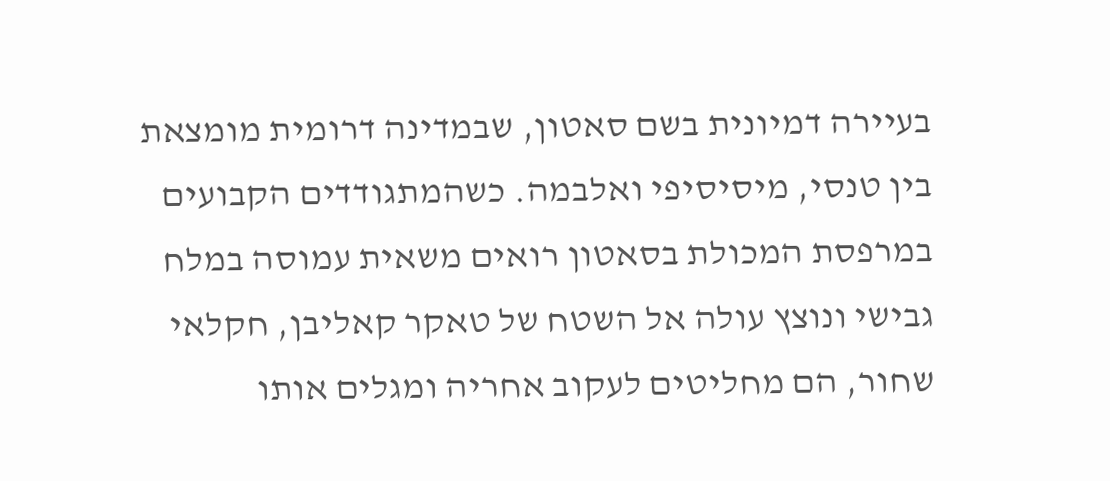בעיירה דמיונית בשם סאטון, שבמדינה דרומית מומצאת בין טנסי, מיסיסיפי ואלבמה. כשהמתגודדים הקבועים במרפסת המכולת בסאטון רואים משאית עמוסה במלח גבישי ונוצץ עולה אל השטח של טאקר קאליבן, חקלאי שחור, הם מחליטים לעקוב אחריה ומגלים אותו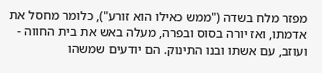מפזר מלח בשדה ("ממש כאילו הוא זורע"), כלומר מחסל את אדמתו, ואז יורה בסוס ובפרה, מעלה באש את בית החווה - ועוזב, עם אשתו ובנו התינוק. הם יודעים שמשהו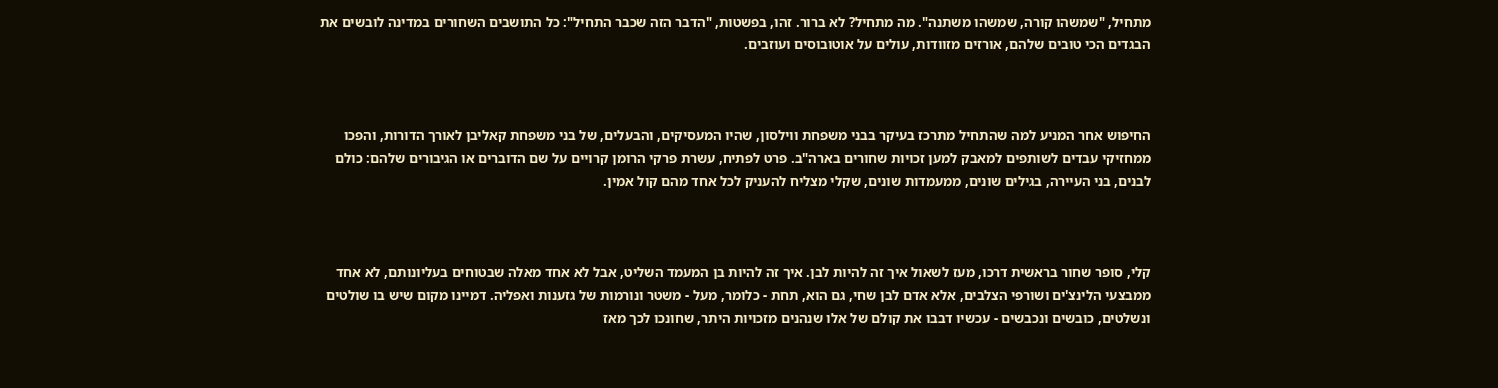מתחיל, "שמשהו קורה, שמשהו משתנה". מה מתחיל? לא ברור. זהו, בפשטות, "הדבר הזה שכבר התחיל": כל התושבים השחורים במדינה לובשים את הבגדים הכי טובים שלהם, אורזים מזוודות, עולים על אוטובוסים ועוזבים.



החיפוש אחר המניע למה שהתחיל מתרכז בעיקר בבני משפחת ווילסון, שהיו המעסיקים, והבעלים, של בני משפחת קאליבן לאורך הדורות, והפכו ממחזיקי עבדים לשותפים למאבק למען זכויות שחורים בארה"ב. פרט לפתיח, עשרת פרקי הרומן קרויים על שם הדוברים או הגיבורים שלהם: כולם לבנים, בני העיירה, בגילים שונים, ממעמדות שונים, שקלי מצליח להעניק לכל אחד מהם קול אמין.



קלי, סופר שחור בראשית דרכו, מעז לשאול איך זה להיות לבן. איך זה להיות בן המעמד השליט, אבל לא אחד מאלה שבטוחים בעליונותם, לא אחד ממבצעי הלינצ'ים ושורפי הצלבים, אלא אדם לבן שחי, גם הוא, תחת - כלומר, מעל - משטר ונורמות של גזענות ואפליה. דמיינו מקום שיש בו שולטים ונשלטים, כובשים ונכבשים - עכשיו דבבו את קולם של אלו שנהנים מזכויות היתר, שחונכו לכך מאז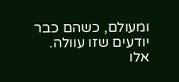ומעולם, כשהם כבר יודעים שזו עוולה. אלו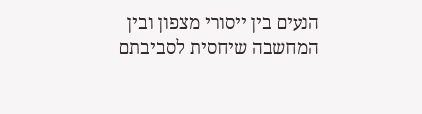הנעים בין ייסורי מצפון ובין המחשבה שיחסית לסביבתם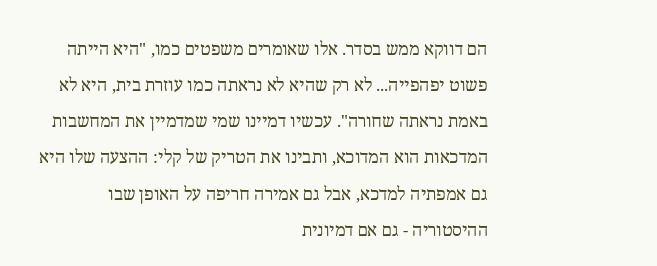הם דווקא ממש בסדר. אלו שאומרים משפטים כמו, "היא הייתה פשוט יפהפייה... לא רק שהיא לא נראתה כמו עוזרת בית, היא לא באמת נראתה שחורה". עכשיו דמיינו שמי שמדמיין את המחשבות המדכאות הוא המדוכא, ותבינו את הטריק של קלי: ההצעה שלו היא גם אמפתיה למדכא, אבל גם אמירה חריפה על האופן שבו ההיסטוריה - גם אם דמיונית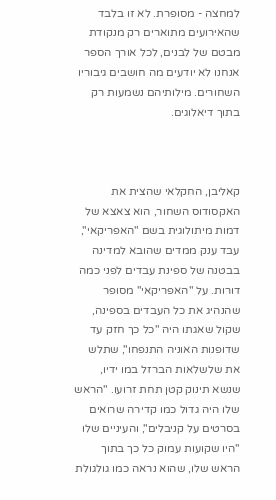למחצה - מסופרת. לא זו בלבד שהאירועים מתוארים רק מנקודת מבטם של לבנים, לכל אורך הספר אנחנו לא יודעים מה חושבים גיבוריו השחורים. מילותיהם נשמעות רק בתוך דיאלוגים.



קאליבן, החקלאי שהצית את האקסודוס השחור, הוא צאצא של דמות מיתולוגית בשם "האפריקאי", עבד ענק ממדים שהובא למדינה בבטנה של ספינת עבדים לפני כמה דורות. על "האפריקאי" מסופר שהנהיג את כל העבדים בספינה, שקול שאגתו היה "כל כך חזק עד שדופנות האוניה התנפחו", שתלש את שלשלאות הברזל במו ידיו, שנשא תינוק קטן תחת זרועו. "הראש שלו היה גדול כמו קדירה שרואים בסרטים על קניבלים", והעיניים שלו "היו שקועות עמוק כל כך בתוך הראש שלו, שהוא נראה כמו גולגולת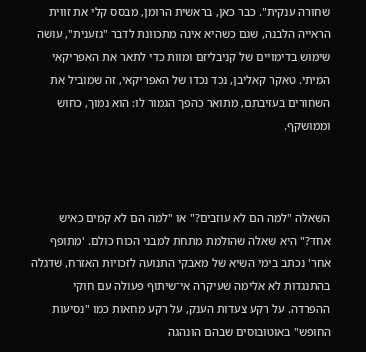שחורה ענקית". כבר כאן, בראשית הרומן, מבסס קלי את זווית הראייה הלבנה, שגם כשהיא אינה מתכוונת לדבר "גזענית", עושה שימוש בדימויים של קניבליזם ומוות כדי לתאר את האפריקאי המיתי. טאקר קאליבן, נכד נכדו של האפריקאי, זה שמוביל את השחורים בעזיבתם, מתואר כהפך הגמור לו: הוא נמוך, כחוש וממושקף.



השאלה "למה הם לא עוזבים?" או "למה הם לא קמים כאיש אחד?" היא שאלה שהולמת מתחת למבני הכוח כולם. 'מתופף אחר' נכתב בימי השיא של מאבקי התנועה לזכויות האזרח, שדגלה בהתנגדות לא אלימה שעיקרה אי־שיתוף פעולה עם חוקי ההפרדה. על רקע צעדות הענק, על רקע מחאות כמו "נסיעות החופש" באוטובוסים שבהם הונהגה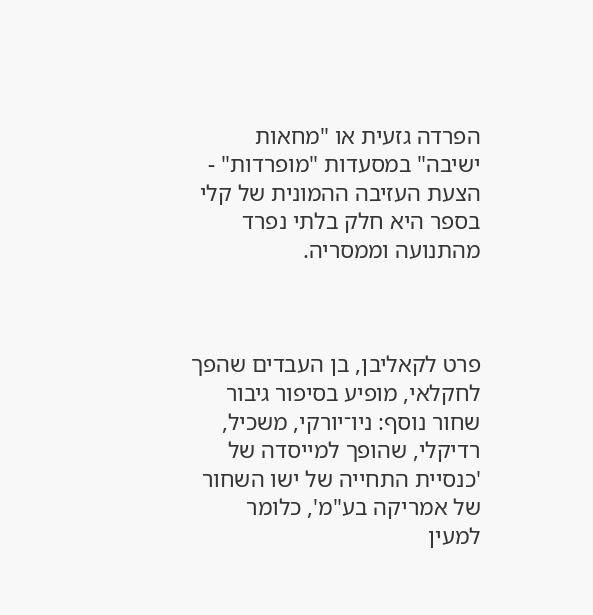הפרדה גזעית או "מחאות ישיבה" במסעדות "מופרדות" - הצעת העזיבה ההמונית של קלי בספר היא חלק בלתי נפרד מהתנועה וממסריה.



פרט לקאליבן, בן העבדים שהפך לחקלאי, מופיע בסיפור גיבור שחור נוסף: ניו־יורקי, משכיל, רדיקלי, שהופך למייסדה של 'כנסיית התחייה של ישו השחור של אמריקה בע"מ', כלומר למעין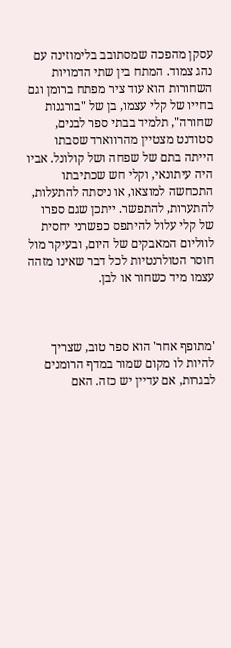עסקן מהפכה שמסתובב בלימוזינה עם נהג צמוד. המתח בין שתי הדמויות השחורות הוא עוד ציר מפתח ברומן וגם בחייו של קלי עצמו, בן של "בורגנות שחורה", תלמיד בבתי ספר לבנים, סטודנט מצטיין מהרווארד שסבתו הייתה בתם של שפחה ושל קולונל. אביו היה עיתונאי, וקלי חש שכתיבתו התכחשה למוצאו, או ניסתה להתעלות, להתערות, להתפשר. ייתכן שגם ספרו של קלי עלול להיתפס כפשרני יחסית לווליום המאבקים של היום, ובעיקר מול חוסר הטולרנטיות לכל דבר שאינו מזהה עצמו מיד כשחור או לבן.



'מתופף אחר' הוא ספר טוב, שצריך להיות לו מקום שמור במדף הרומנים לבגרות, אם עדיין יש כזה. האם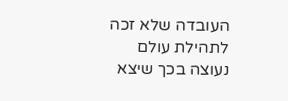העובדה שלא זכה לתהילת עולם נעוצה בכך שיצא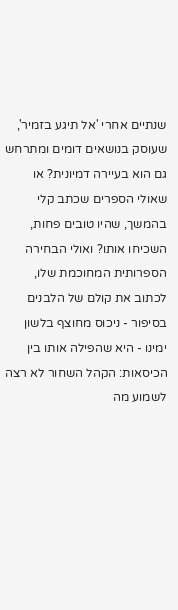שנתיים אחרי 'אל תיגע בזמיר', שעוסק בנושאים דומים ומתרחש גם הוא בעיירה דמיונית? או שאולי הספרים שכתב קלי בהמשך, שהיו טובים פחות, השכיחו אותו? ואולי הבחירה הספרותית המחוכמת שלו, לכתוב את קולם של הלבנים בסיפור - ניכוס מחוצף בלשון ימינו - היא שהפילה אותו בין הכיסאות: הקהל השחור לא רצה לשמוע מה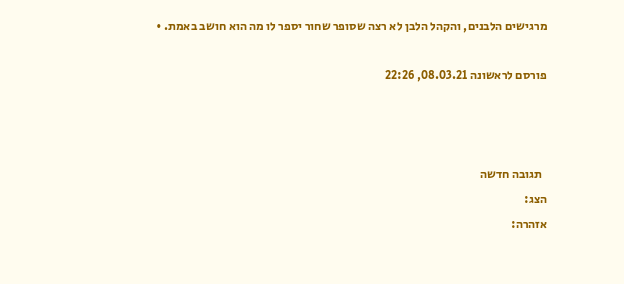מרגישים הלבנים, והקהל הלבן לא רצה שסופר שחור יספר לו מה הוא חושב באמת. •

פורסם לראשונה 08.03.21, 22:26



  תגובה חדשה
הצג:
אזהרה: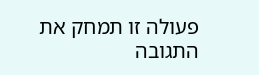פעולה זו תמחק את התגובה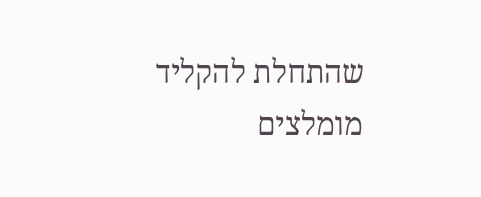שהתחלת להקליד
מומלצים